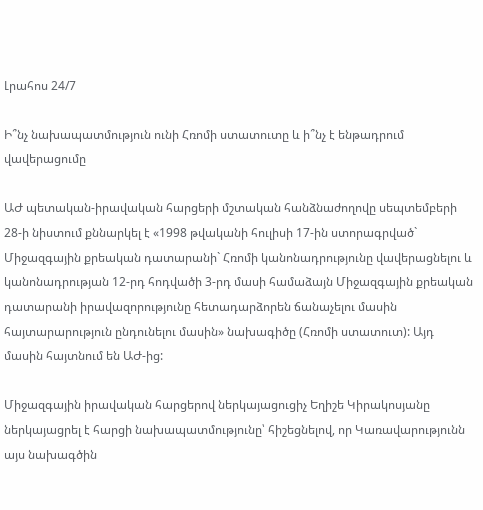Լրահոս 24/7

Ի՞նչ նախապատմություն ունի Հռոմի ստատուտը և ի՞նչ է ենթադրում վավերացումը

ԱԺ պետական-իրավական հարցերի մշտական հանձնաժողովը սեպտեմբերի 28-ի նիստում քննարկել է «1998 թվականի հուլիսի 17-ին ստորագրված` Միջազգային քրեական դատարանի` Հռոմի կանոնադրությունը վավերացնելու և կանոնադրության 12-րդ հոդվածի 3-րդ մասի համաձայն Միջազգային քրեական դատարանի իրավազորությունը հետադարձորեն ճանաչելու մասին հայտարարություն ընդունելու մասին» նախագիծը (Հռոմի ստատուտ): Այդ մասին հայտնում են ԱԺ-ից:

Միջազգային իրավական հարցերով ներկայացուցիչ Եղիշե Կիրակոսյանը ներկայացրել է հարցի նախապատմությունը՝ հիշեցնելով, որ Կառավարությունն այս նախագծին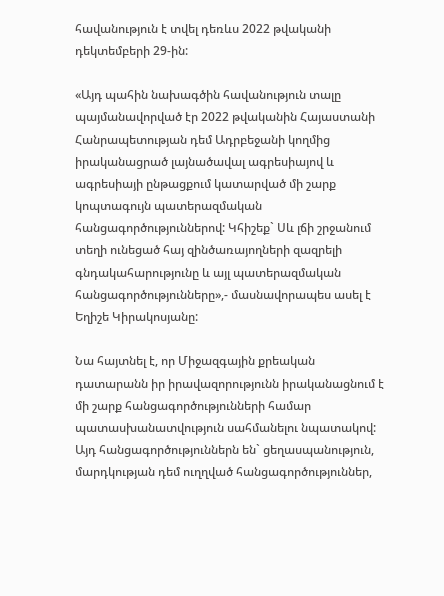հավանություն է տվել դեռևս 2022 թվականի դեկտեմբերի 29-ին:

«Այդ պահին նախագծին հավանություն տալը պայմանավորված էր 2022 թվականին Հայաստանի Հանրապետության դեմ Ադրբեջանի կողմից իրականացրած լայնածավալ ագրեսիայով և ագրեսիայի ընթացքում կատարված մի շարք կոպտագույն պատերազմական հանցագործություններով: Կհիշեք` Սև լճի շրջանում տեղի ունեցած հայ զինծառայողների զազրելի գնդակահարությունը և այլ պատերազմական հանցագործությունները»,- մասնավորապես ասել է Եղիշե Կիրակոսյանը:

Նա հայտնել է, որ Միջազգային քրեական դատարանն իր իրավազորությունն իրականացնում է մի շարք հանցագործությունների համար պատասխանատվություն սահմանելու նպատակով: Այդ հանցագործություններն են` ցեղասպանություն, մարդկության դեմ ուղղված հանցագործություններ,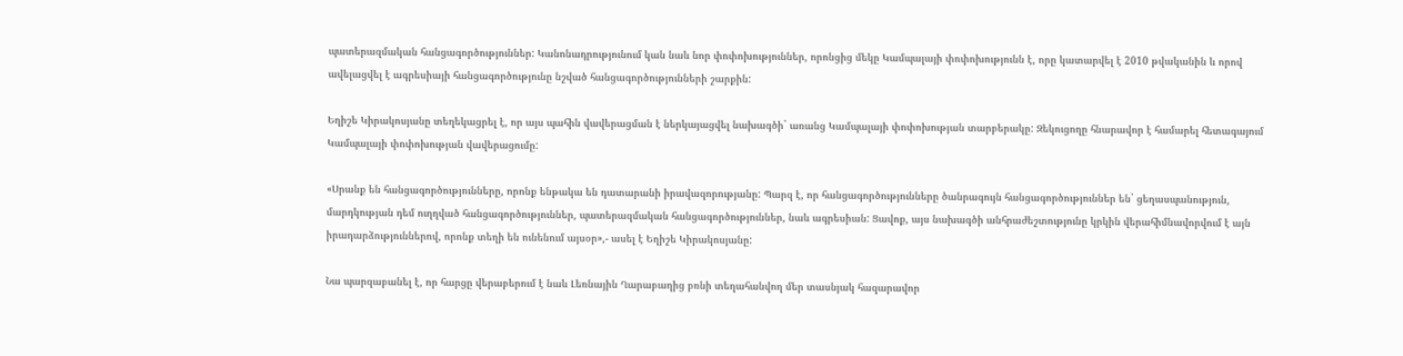պատերազմական հանցագործություններ: Կանոնադրությունում կան նաև նոր փոփոխություններ, որոնցից մեկը Կամպալայի փոփոխությունն է, որը կատարվել է 2010 թվականին և որով ավելացվել է ագրեսիայի հանցագործությունը նշված հանցագործությունների շարքին:

Եղիշե Կիրակոսյանը տեղեկացրել է, որ այս պահին վավերացման է ներկայացվել նախագծի` առանց Կամպալայի փոփոխության տարբերակը: Զեկուցողը հնարավոր է համարել հետագայում Կամպալայի փոփոխության վավերացումը:

«Սրանք են հանցագործությունները, որոնք ենթակա են դատարանի իրավազորությանը: Պարզ է, որ հանցագործությունները ծանրագույն հանցագործություններ են` ցեղասպանություն, մարդկության դեմ ուղղված հանցագործություններ, պատերազմական հանցագործություններ, նաև ագրեսիան: Ցավոք, այս նախագծի անհրաժեշտությունը կրկին վերահիմնավորվում է այն իրադարձություններով, որոնք տեղի են ունենում այսօր»,- ասել է Եղիշե Կիրակոսյանը:

Նա պարզաբանել է, որ հարցը վերաբերում է նաև Լեռնային Ղարաբաղից բռնի տեղահանվող մեր տասնյակ հազարավոր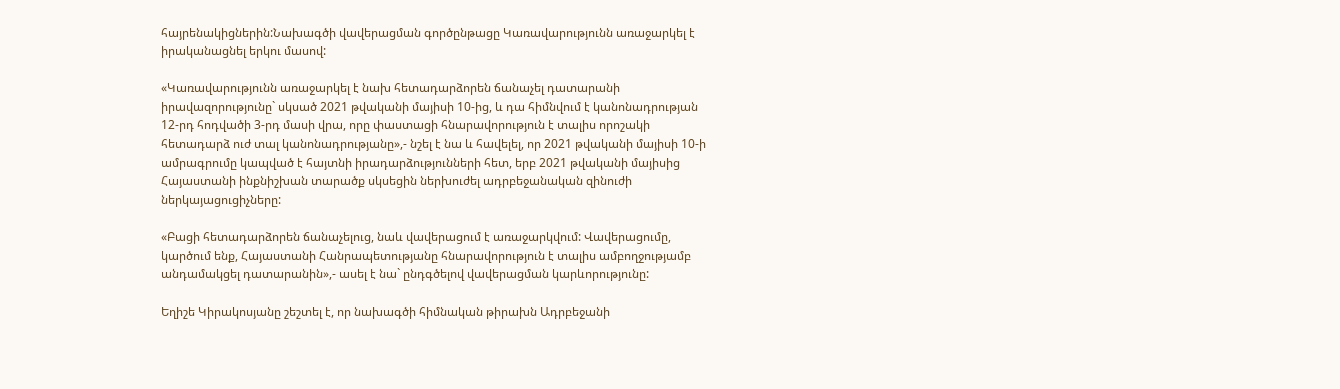հայրենակիցներին:Նախագծի վավերացման գործընթացը Կառավարությունն առաջարկել է իրականացնել երկու մասով:

«Կառավարությունն առաջարկել է նախ հետադարձորեն ճանաչել դատարանի իրավազորությունը` սկսած 2021 թվականի մայիսի 10-ից, և դա հիմնվում է կանոնադրության 12-րդ հոդվածի 3-րդ մասի վրա, որը փաստացի հնարավորություն է տալիս որոշակի հետադարձ ուժ տալ կանոնադրությանը»,- նշել է նա և հավելել, որ 2021 թվականի մայիսի 10-ի ամրագրումը կապված է հայտնի իրադարձությունների հետ, երբ 2021 թվականի մայիսից Հայաստանի ինքնիշխան տարածք սկսեցին ներխուժել ադրբեջանական զինուժի ներկայացուցիչները:

«Բացի հետադարձորեն ճանաչելուց, նաև վավերացում է առաջարկվում: Վավերացումը, կարծում ենք, Հայաստանի Հանրապետությանը հնարավորություն է տալիս ամբողջությամբ անդամակցել դատարանին»,- ասել է նա` ընդգծելով վավերացման կարևորությունը:

Եղիշե Կիրակոսյանը շեշտել է, որ նախագծի հիմնական թիրախն Ադրբեջանի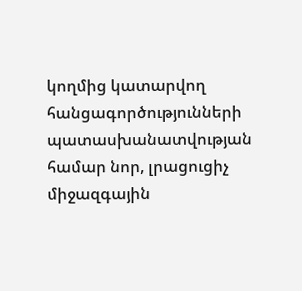կողմից կատարվող հանցագործությունների պատասխանատվության համար նոր, լրացուցիչ միջազգային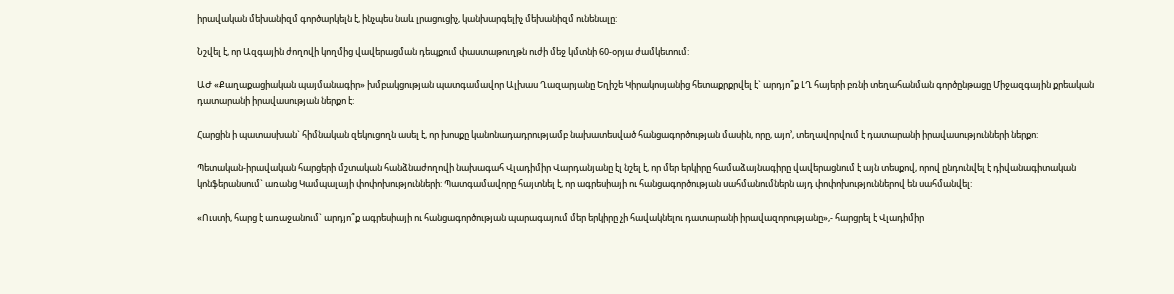իրավական մեխանիզմ գործարկելն է, ինչպես նաև լրացուցիչ, կանխարգելիչ մեխանիզմ ունենալը:

Նշվել է, որ Ազգային ժողովի կողմից վավերացման դեպքում փաստաթուղթն ուժի մեջ կմտնի 60-օրյա ժամկետում:

ԱԺ «Քաղաքացիական պայմանագիր» խմբակցության պատգամավոր Ալխաս Ղազարյանը Եղիշե Կիրակոսյանից հետաքրքրվել է` արդյո՞ք ԼՂ հայերի բռնի տեղահանման գործընթացը Միջազգային քրեական դատարանի իրավասության ներքո է:

Հարցին ի պատասխան` հիմնական զեկուցողն ասել է, որ խոսքը կանոնադադրությամբ նախատեսված հանցագործության մասին, որը, այո’, տեղավորվում է դատարանի իրավասությունների ներքո:

Պետական-իրավական հարցերի մշտական հանձնաժողովի նախագահ Վլադիմիր Վարդանյանը էլ նշել է, որ մեր երկիրը համաձայնագիրը վավերացնում է այն տեսքով, որով ընդունվել է դիվանագիտական կոնֆերանսում` առանց Կամպալայի փոփոխությունների: Պատգամավորը հայտնել է, որ ագրեսիայի ու հանցագործության սահմանումներն այդ փոփոխություններով են սահմանվել:

«Ուստի, հարց է առաջանում` արդյո՞ք ագրեսիայի ու հանցագործության պարագայում մեր երկիրը չի հավակնելու դատարանի իրավազորությանը»,- հարցրել է Վլադիմիր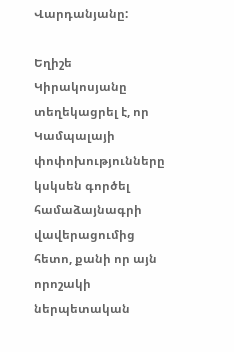Վարդանյանը:

Եղիշե Կիրակոսյանը տեղեկացրել է, որ Կամպալայի փոփոխությունները կսկսեն գործել համաձայնագրի վավերացումից հետո, քանի որ այն որոշակի ներպետական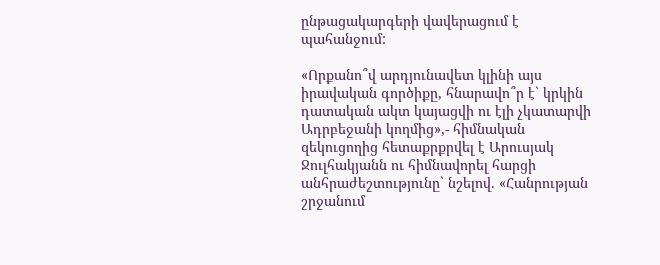ընթացակարգերի վավերացում է պահանջում:

«Որքանո՞վ արդյունավետ կլինի այս իրավական գործիքը, հնարավո՞ր է` կրկին դատական ակտ կայացվի ու էլի չկատարվի Ադրբեջանի կողմից»,- հիմնական զեկուցողից հետաքրքրվել է Արուսյակ Ջուլհակյանն ու հիմնավորել հարցի անհրաժեշտությունը` նշելով. «Հանրության շրջանում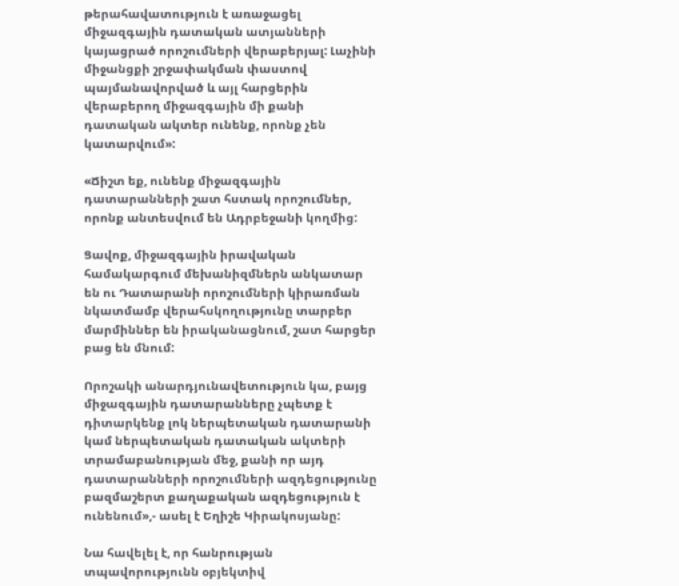թերահավատություն է առաջացել միջազգային դատական ատյանների կայացրած որոշումների վերաբերյալ: Լաչինի միջանցքի շրջափակման փաստով պայմանավորված և այլ հարցերին վերաբերող միջազգային մի քանի դատական ակտեր ունենք, որոնք չեն կատարվում»:

«Ճիշտ եք, ունենք միջազգային դատարանների շատ հստակ որոշումներ, որոնք անտեսվում են Ադրբեջանի կողմից:

Ցավոք, միջազգային իրավական համակարգում մեխանիզմներն անկատար են ու Դատարանի որոշումների կիրառման նկատմամբ վերահսկողությունը տարբեր մարմիններ են իրականացնում, շատ հարցեր բաց են մնում:

Որոշակի անարդյունավետություն կա, բայց միջազգային դատարանները չպետք է դիտարկենք լոկ ներպետական դատարանի կամ ներպետական դատական ակտերի տրամաբանության մեջ, քանի որ այդ դատարանների որոշումների ազդեցությունը բազմաշերտ քաղաքական ազդեցություն է ունենում»,- ասել է Եղիշե Կիրակոսյանը:

Նա հավելել է, որ հանրության տպավորությունն օբյեկտիվ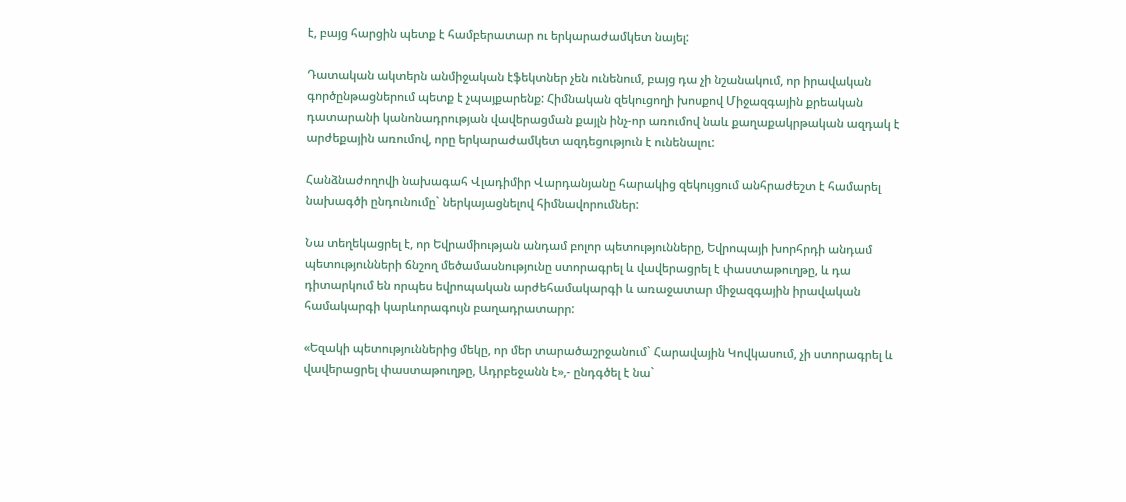է, բայց հարցին պետք է համբերատար ու երկարաժամկետ նայել:

Դատական ակտերն անմիջական էֆեկտներ չեն ունենում, բայց դա չի նշանակում, որ իրավական գործընթացներում պետք է չպայքարենք: Հիմնական զեկուցողի խոսքով Միջազգային քրեական դատարանի կանոնադրության վավերացման քայլն ինչ-որ առումով նաև քաղաքակրթական ազդակ է արժեքային առումով, որը երկարաժամկետ ազդեցություն է ունենալու:

Հանձնաժողովի նախագահ Վլադիմիր Վարդանյանը հարակից զեկույցում անհրաժեշտ է համարել նախագծի ընդունումը` ներկայացնելով հիմնավորումներ:

Նա տեղեկացրել է, որ Եվրամիության անդամ բոլոր պետությունները, Եվրոպայի խորհրդի անդամ պետությունների ճնշող մեծամասնությունը ստորագրել և վավերացրել է փաստաթուղթը, և դա դիտարկում են որպես եվրոպական արժեհամակարգի և առաջատար միջազգային իրավական համակարգի կարևորագույն բաղադրատարր:

«Եզակի պետություններից մեկը, որ մեր տարածաշրջանում` Հարավային Կովկասում, չի ստորագրել և վավերացրել փաստաթուղթը, Ադրբեջանն է»,- ընդգծել է նա`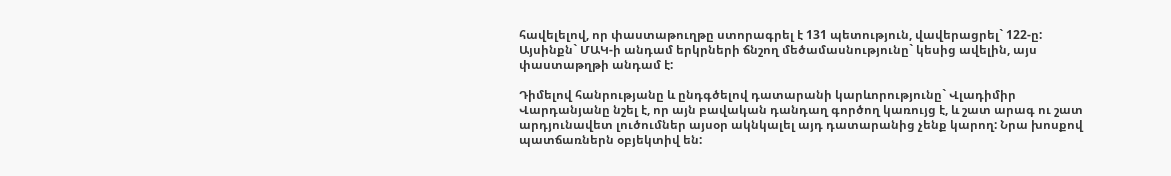հավելելով, որ փաստաթուղթը ստորագրել է 131 պետություն, վավերացրել` 122-ը: Այսինքն` ՄԱԿ-ի անդամ երկրների ճնշող մեծամասնությունը` կեսից ավելին, այս փաստաթղթի անդամ է:

Դիմելով հանրությանը և ընդգծելով դատարանի կարևորությունը` Վլադիմիր Վարդանյանը նշել է, որ այն բավական դանդաղ գործող կառույց է, և շատ արագ ու շատ արդյունավետ լուծումներ այսօր ակնկալել այդ դատարանից չենք կարող: Նրա խոսքով պատճառներն օբյեկտիվ են: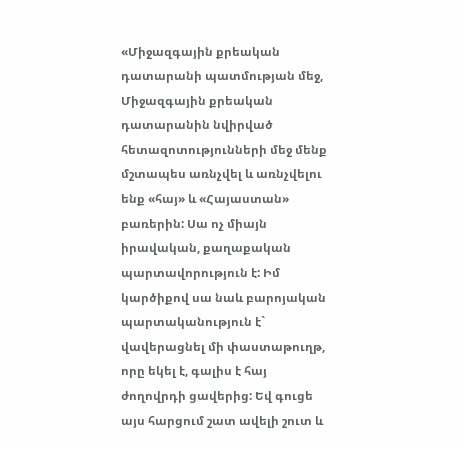«Միջազգային քրեական դատարանի պատմության մեջ, Միջազգային քրեական դատարանին նվիրված հետազոտությունների մեջ մենք մշտապես առնչվել և առնչվելու ենք «հայ» և «Հայաստան» բառերին: Սա ոչ միայն իրավական, քաղաքական պարտավորություն է: Իմ կարծիքով սա նաև բարոյական պարտականություն է` վավերացնել մի փաստաթուղթ, որը եկել է, գալիս է հայ ժողովրդի ցավերից: Եվ գուցե այս հարցում շատ ավելի շուտ և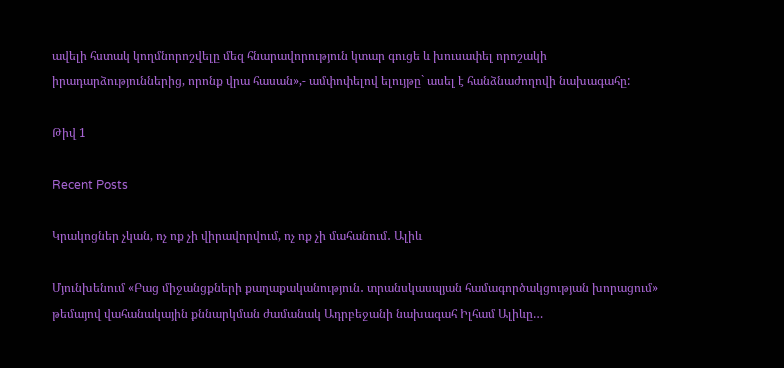ավելի հստակ կողմնորոշվելը մեզ հնարավորություն կտար գուցե և խուսափել որոշակի իրադարձություններից, որոնք վրա հասան»,- ամփոփելով ելույթը` ասել է հանձնաժողովի նախագահը:

Թիվ 1

Recent Posts

Կրակոցներ չկան, ոչ ոք չի վիրավորվում, ոչ ոք չի մահանում․ Ալիև

Մյունխենում «Բաց միջանցքների քաղաքականություն․ տրանսկասպյան համագործակցության խորացում» թեմայով վահանակային քննարկման ժամանակ Ադրբեջանի նախագահ Իլհամ Ալիևը…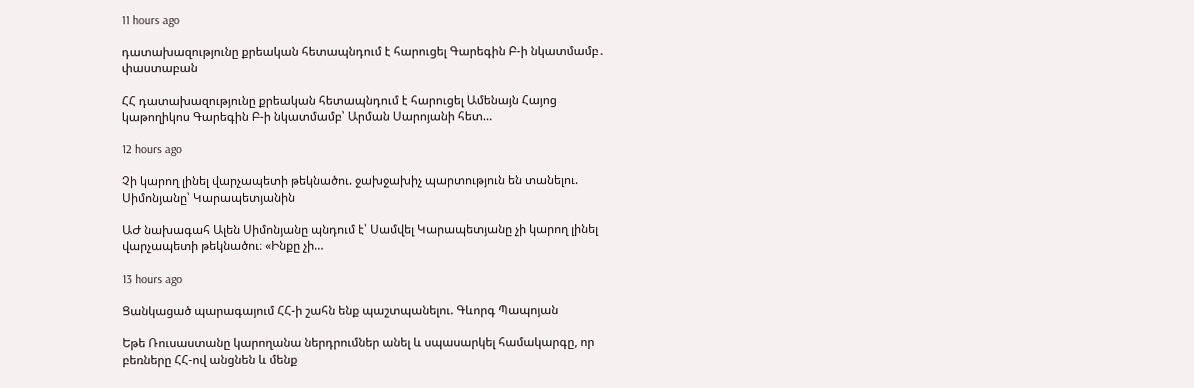11 hours ago

դատախազությունը քրեական հետապնդում է հարուցել Գարեգին Բ-ի նկատմամբ․ փաստաբան

ՀՀ դատախազությունը քրեական հետապնդում է հարուցել Ամենայն Հայոց կաթողիկոս Գարեգին Բ-ի նկատմամբ՝ Արման Սարոյանի հետ…

12 hours ago

Չի կարող լինել վարչապետի թեկնածու. ջախջախիչ պարտություն են տանելու. Սիմոնյանը՝ Կարապետյանին

ԱԺ նախագահ Ալեն Սիմոնյանը պնդում է՝ Սամվել Կարապետյանը չի կարող լինել վարչապետի թեկնածու։ «Ինքը չի…

13 hours ago

Ցանկացած պարագայում ՀՀ-ի շահն ենք պաշտպանելու. Գևորգ Պապոյան

Եթե Ռուսաստանը կարողանա ներդրումներ անել և սպասարկել համակարգը, որ բեռները ՀՀ-ով անցնեն և մենք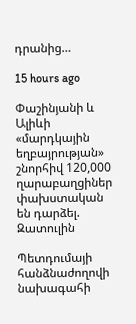դրանից…

15 hours ago

Փաշինյանի և Ալիևի «մարդկային եղբայրության» շնորհիվ 120,000 ղարաբաղցիներ փախստական են դարձել. Զատուլին

Պետդումայի հանձնաժողովի նախագահի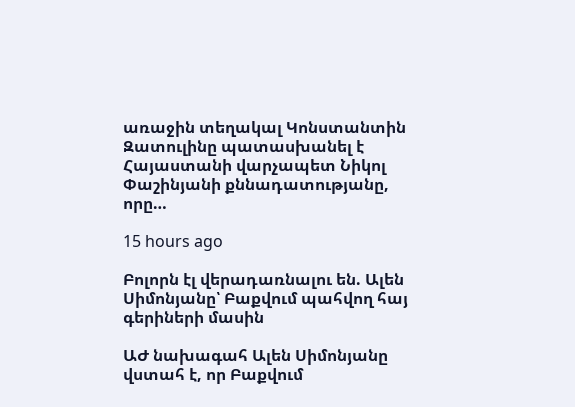առաջին տեղակալ Կոնստանտին Զատուլինը պատասխանել է Հայաստանի վարչապետ Նիկոլ Փաշինյանի քննադատությանը, որը…

15 hours ago

Բոլորն էլ վերադառնալու են. Ալեն Սիմոնյանը՝ Բաքվում պահվող հայ գերիների մասին

ԱԺ նախագահ Ալեն Սիմոնյանը վստահ է, որ Բաքվում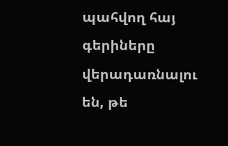պահվող հայ գերիները վերադառնալու են, թե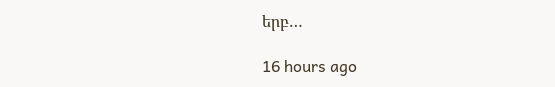երբ…

16 hours ago